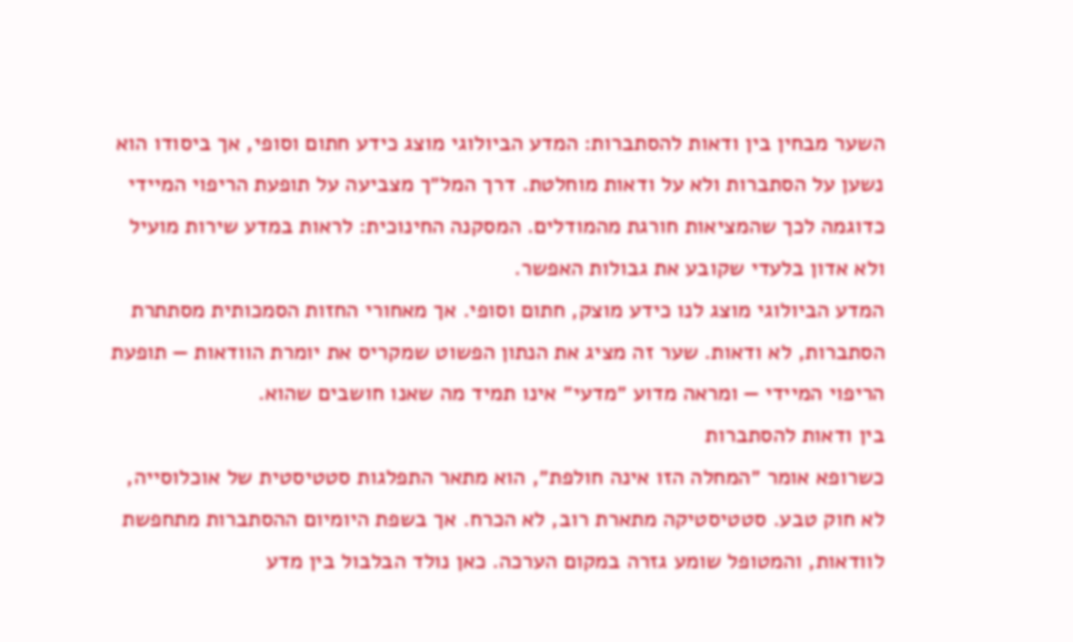השער מבחין בין ודאות להסתברות: המדע הביולוגי מוצג כידע חתום וסופי, אך ביסודו הוא נשען על הסתברות ולא על ודאות מוחלטת. דרך המל״ך מצביעה על תופעת הריפוי המיידי כדוגמה לכך שהמציאות חורגת מהמודלים. המסקנה החינוכית: לראות במדע שירות מועיל ולא אדון בלעדי שקובע את גבולות האפשר.
המדע הביולוגי מוצג לנו כידע מוצק, חתום וסופי. אך מאחורי החזות הסמכותית מסתתרת הסתברות, לא ודאות. שער זה מציג את הנתון הפשוט שמקריס את יומרת הוודאות — תופעת הריפוי המיידי — ומראה מדוע ״מדעי״ אינו תמיד מה שאנו חושבים שהוא.
בין ודאות להסתברות
כשרופא אומר ״המחלה הזו אינה חולפת״, הוא מתאר התפלגות סטטיסטית של אוכלוסייה, לא חוק טבע. סטטיסטיקה מתארת רוב, לא הכרח. אך בשפת היומיום ההסתברות מתחפשת לוודאות, והמטופל שומע גזרה במקום הערכה. כאן נולד הבלבול בין מדע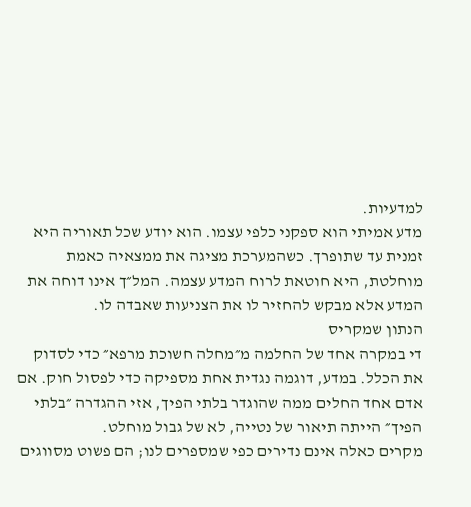למדעיות.
מדע אמיתי הוא ספקני כלפי עצמו. הוא יודע שכל תאוריה היא זמנית עד שתופרך. כשהמערכת מציגה את ממצאיה כאמת מוחלטת, היא חוטאת לרוח המדע עצמה. המל״ך אינו דוחה את המדע אלא מבקש להחזיר לו את הצניעות שאבדה לו.
הנתון שמקריס
די במקרה אחד של החלמה מ״מחלה חשוכת מרפא״ כדי לסדוק את הכלל. במדע, דוגמה נגדית אחת מספיקה כדי לפסול חוק. אם אדם אחד החלים ממה שהוגדר בלתי הפיך, אזי ההגדרה ״בלתי הפיך״ הייתה תיאור של נטייה, לא של גבול מוחלט.
מקרים כאלה אינם נדירים כפי שמספרים לנו; הם פשוט מסווגים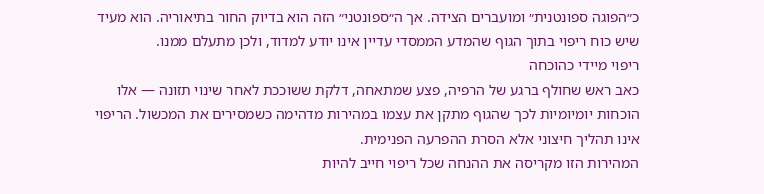כ״הפוגה ספונטנית״ ומועברים הצידה. אך ה״ספונטני״ הזה הוא בדיוק החור בתיאוריה. הוא מעיד שיש כוח ריפוי בתוך הגוף שהמדע הממסדי עדיין אינו יודע למדוד, ולכן מתעלם ממנו.
ריפוי מיידי כהוכחה
כאב ראש שחולף ברגע של הרפיה, פצע שמתאחה, דלקת ששוככת לאחר שינוי תזונה — אלו הוכחות יומיומיות לכך שהגוף מתקן את עצמו במהירות מדהימה כשמסירים את המכשול. הריפוי אינו תהליך חיצוני אלא הסרת ההפרעה הפנימית.
המהירות הזו מקריסה את ההנחה שכל ריפוי חייב להיות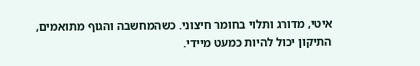איטי, מדורג ותלוי בחומר חיצוני. כשהמחשבה והגוף מתואמים, התיקון יכול להיות כמעט מיידי.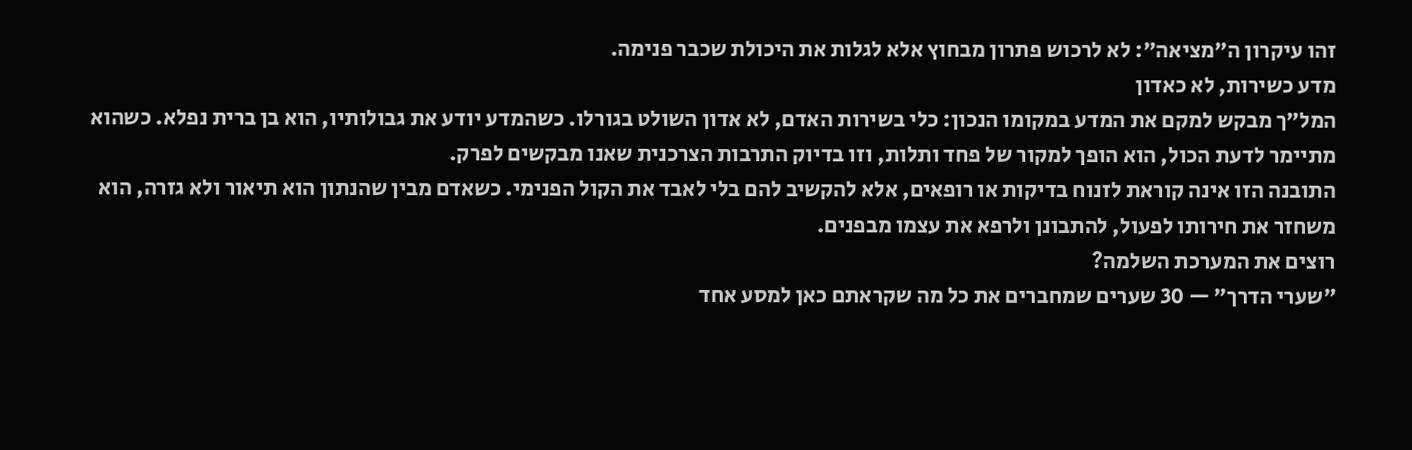זהו עיקרון ה״מציאה״: לא לרכוש פתרון מבחוץ אלא לגלות את היכולת שכבר פנימה.
מדע כשירות, לא כאדון
המל״ך מבקש למקם את המדע במקומו הנכון: כלי בשירות האדם, לא אדון השולט בגורלו. כשהמדע יודע את גבולותיו, הוא בן ברית נפלא. כשהוא מתיימר לדעת הכול, הוא הופך למקור של פחד ותלות, וזו בדיוק התרבות הצרכנית שאנו מבקשים לפרק.
התובנה הזו אינה קוראת לזנוח בדיקות או רופאים, אלא להקשיב להם בלי לאבד את הקול הפנימי. כשאדם מבין שהנתון הוא תיאור ולא גזרה, הוא משחזר את חירותו לפעול, להתבונן ולרפא את עצמו מבפנים.
רוצים את המערכת השלמה?
״שערי הדרך״ — 30 שערים שמחברים את כל מה שקראתם כאן למסע אחד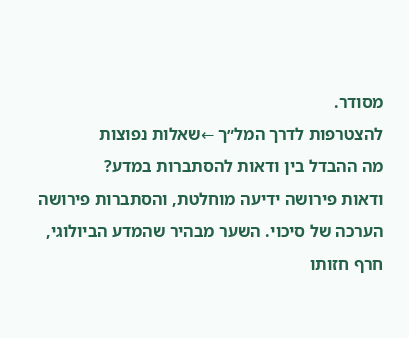מסודר.
להצטרפות לדרך המל״ך ←שאלות נפוצות
מה ההבדל בין ודאות להסתברות במדע?
ודאות פירושה ידיעה מוחלטת, והסתברות פירושה הערכה של סיכוי. השער מבהיר שהמדע הביולוגי, חרף חזותו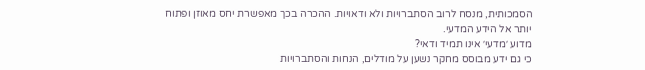הסמכותית, מנסח לרוב הסתברויות ולא ודאויות. ההכרה בכך מאפשרת יחס מאוזן ופתוח יותר אל הידע המדעי.
מדוע ׳מדעי׳ אינו תמיד ודאי?
כי גם ידע מבוסס מחקר נשען על מודלים, הנחות והסתברויות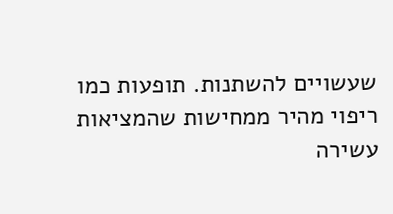שעשויים להשתנות. תופעות כמו ריפוי מהיר ממחישות שהמציאות עשירה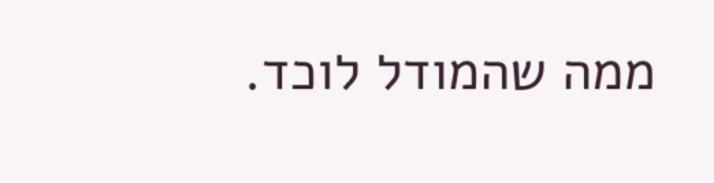ממה שהמודל לוכד.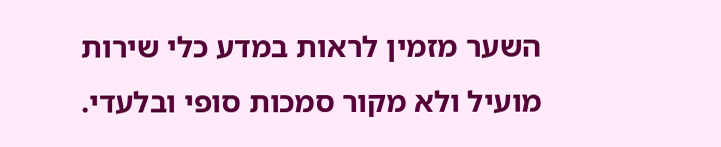השער מזמין לראות במדע כלי שירות מועיל ולא מקור סמכות סופי ובלעדי.